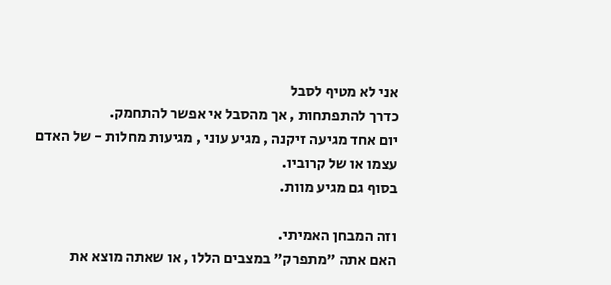אני לא מטיף לסבל
כדרך להתפתחות , אך מהסבל אי אפשר להתחמק.
יום אחד מגיעה זיקנה , מגיע עוני , מגיעות מחלות - של האדם עצמו או של קרוביו.
בסוף גם מגיע מוות.

וזה המבחן האמיתי.
האם אתה "מתפרק" במצבים הללו , או שאתה מוצא את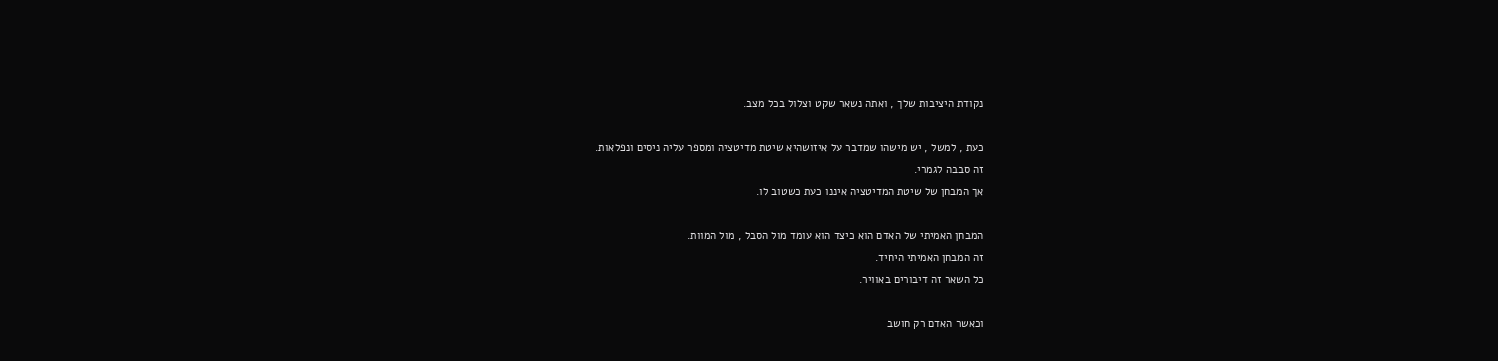נקודת היציבות שלך , ואתה נשאר שקט וצלול בכל מצב.

כעת , למשל , יש מישהו שמדבר על איזושהיא שיטת מדיטציה ומספר עליה ניסים ונפלאות.
זה סבבה לגמרי.
אך המבחן של שיטת המדיטציה איננו כעת כשטוב לו.

המבחן האמיתי של האדם הוא כיצד הוא עומד מול הסבל , מול המוות.
זה המבחן האמיתי היחיד.
כל השאר זה דיבורים באוויר.

וכאשר האדם רק חושב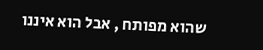שהוא מפותח , אבל הוא איננו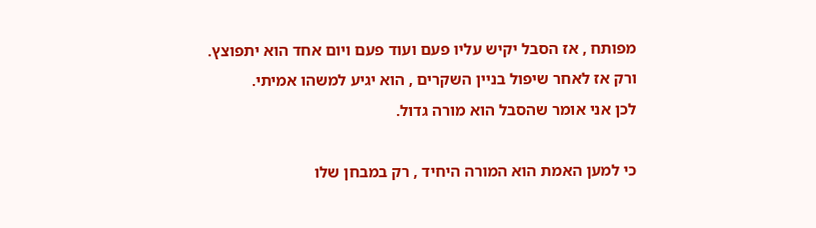מפותח , אז הסבל יקיש עליו פעם ועוד פעם ויום אחד הוא יתפוצץ.
ורק אז לאחר שיפול בניין השקרים , הוא יגיע למשהו אמיתי.
לכן אני אומר שהסבל הוא מורה גדול.

כי למען האמת הוא המורה היחיד , רק במבחן שלו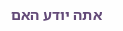אתה יודע האם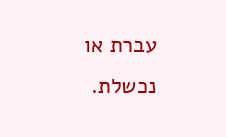עברת או נכשלת.